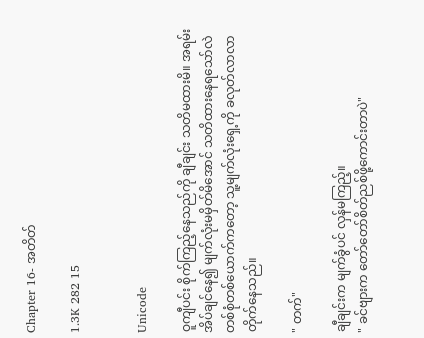Chapter 16- အတိတ်

1.3K 282 15


Unicode

ဝူကျီပင်း စိုက်ကြည့်နေသည်ကို ချီချင်း သတိမထားမိ။ အရမ်းအိပ်ချင်နေ၍ မျက်လုံးမမှိတ်မိအောင် သတိထားနေရသော်လဲ တစ်စုံတစ်ယောက်ကတော့ သူ့မျက်လုံးရှေ့ကို ခလုတ်လာလာတိုက်နေသည်။

" တက်‌"

ချီချင်းက မျက်ခွံပင် လှန်မကြည့်။
" ခင်ဗျားက တော်တော်စိတ်ညစ်ဖို့ကောင်းတာပဲ"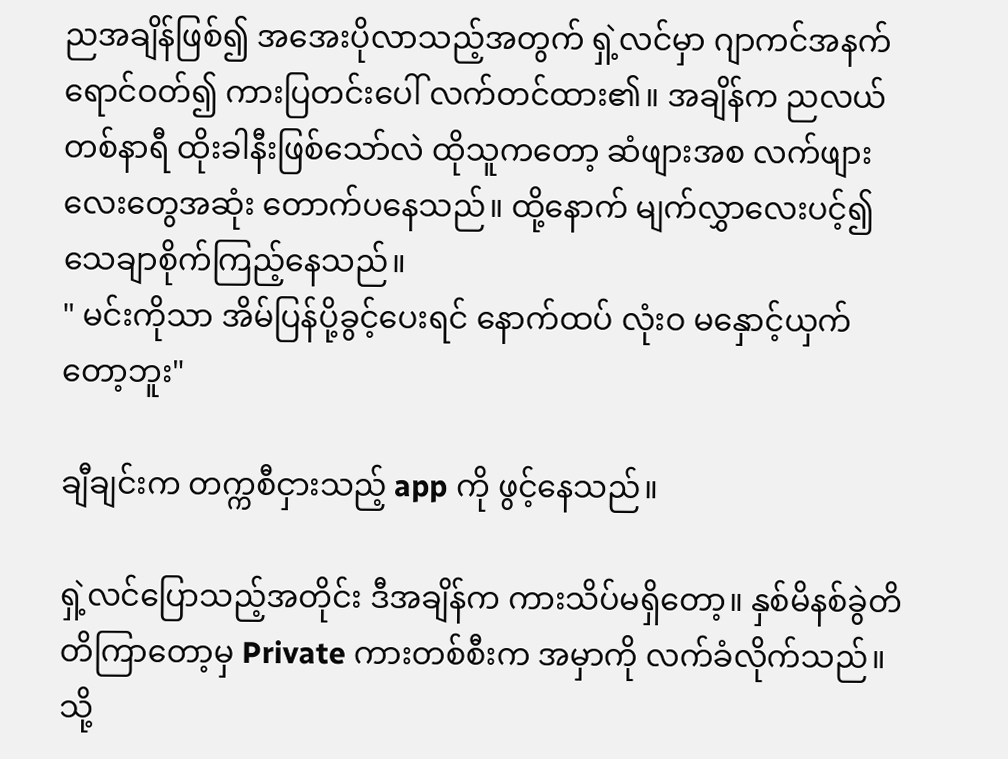ညအချိန်ဖြစ်၍ အအေးပိုလာသည့်အတွက် ရှဲ့လင်မှာ ဂျာကင်အနက်ရောင်ဝတ်၍ ကားပြတင်းပေါ် လက်တင်ထား၏။ အချိန်က ညလယ် တစ်နာရီ ထိုးခါနီးဖြစ်သော်လဲ ထိုသူကတော့ ဆံဖျားအစ လက်ဖျားလေးတွေအဆုံး တောက်ပနေသည်။ ထို့နောက် မျက်လွှာလေးပင့်၍ သေချာစိုက်ကြည့်နေသည်။
" မင်းကိုသာ အိမ်ပြန်ပို့ခွင့်ပေးရင် နောက်ထပ် လုံးဝ မနှောင့်ယှက်တော့ဘူး"

ချီချင်းက တက္ကစီငှားသည့် app ကို ဖွင့်နေသည်။

ရှဲ့လင်ပြောသည့်အတိုင်း ဒီအချိန်က ကားသိပ်မရှိတော့။ နှစ်မိနစ်ခွဲတိတိကြာတော့မှ Private ကားတစ်စီးက အမှာကို လက်ခံလိုက်သည်။ သို့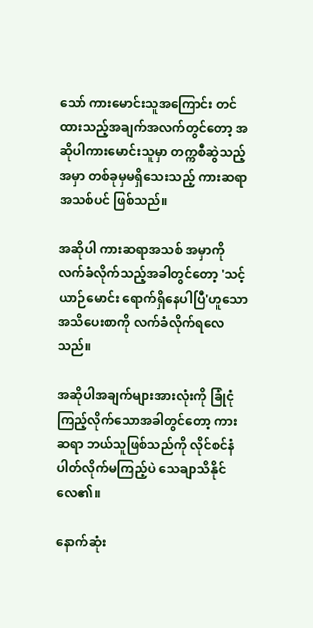သော် ကားမောင်းသူအကြောင်း တင်ထားသည့်အချက်အလက်တွင်တော့ အဆိုပါကားမောင်းသူမှာ တက္ကစီဆွဲသည့် အမှာ တစ်ခုမှမရှိသေးသည့် ကားဆရာအသစ်ပင် ဖြစ်သည်။

အဆိုပါ ကားဆရာအသစ် အမှာကို လက်ခံလိုက်သည့်အခါတွင်တော့ 'သင့်ယာဉ်မောင်း ရောက်ရှိနေပါပြီ'ဟူသော အသိပေးစာကို လက်ခံလိုက်ရလေသည်။

အဆိုပါအချက်များအားလုံးကို ခြုံငုံကြည့်လိုက်သောအခါတွင်တော့ ကားဆရာ ဘယ်သူဖြစ်သည်ကို လိုင်စင်နံပါတ်လိုက်မကြည့်ပဲ သေချာသိနိုင်လေ၏။

နောက်ဆုံး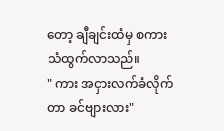တော့ ချီချင်းထံမှ စကားသံထွက်လာသည်။
" ကား အငှားလက်ခံလိုက်တာ ခင်ဗျားလား"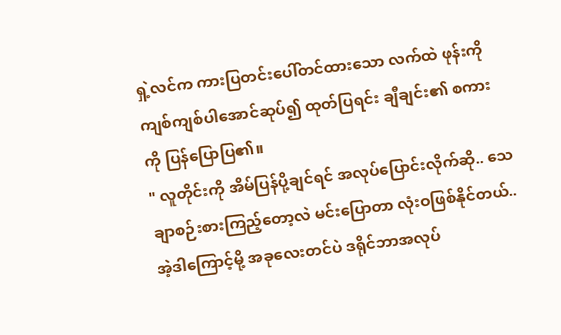ရှဲ့လင်က ကား‌ပြတင်းပေါ်တင်ထားသော လက်ထဲ ဖုန်းကို ကျစ်ကျစ်ပါအောင်ဆုပ်၍ ထုတ်ပြရင်း ချီချင်း၏ စကားကို ပြန်ပြောပြ၏။
" လူတိုင်းကို အိမ်ပြန်ပို့ချင်ရင် အလုပ်ပြောင်းလိုက်‌ဆို.. သေချာစဉ်းစားကြည့်တော့လဲ မင်းပြောတာ လုံးဝဖြစ်နိုင်တယ်.. အဲ့ဒါကြောင့်မို့ အခုလေးတင်ပဲ ဒရိုင်ဘာအလုပ်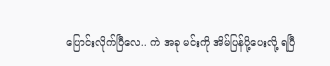ပြောင်းလိုက်ပြီလေ.. ကဲ အခု မင်းကို အိမ်ပြန်ပို့ပေးလို့ ရပြီ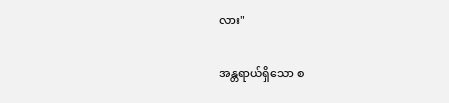လား"

အန္တရာယ်ရှိသော စ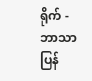ရိုက် - ဘာသာပြန်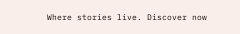Where stories live. Discover now